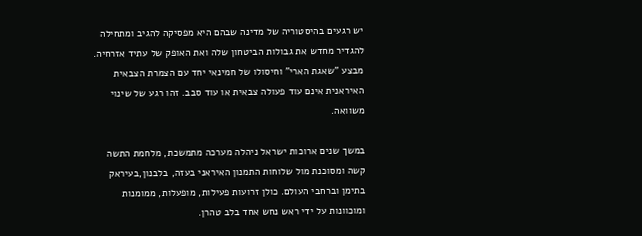יש רגעים בהיסטוריה של מדינה שבהם היא מפסיקה להגיב ומתחילה להגדיר מחדש את גבולות הביטחון שלה ואת האופק של עתיד אזרחיה. מבצע "שאגת הארי" וחיסולו של חמינאי יחד עם הצמרת הצבאית האיראנית אינם עוד פעולה צבאית או עוד סבב. זהו רגע של שינוי משוואה.

במשך שנים ארוכות ישראל ניהלה מערכה מתמשכת, מלחמת התשה קשה ומסוכנת מול שלוחות התמנון האיראני בעזה, בלבנון,בעיראק בתימן וברחבי העולם. כולן זרועות פעילות, מופעלות, ממומנות ומוכוונות על ידי ראש נחש אחד בלב טהרן.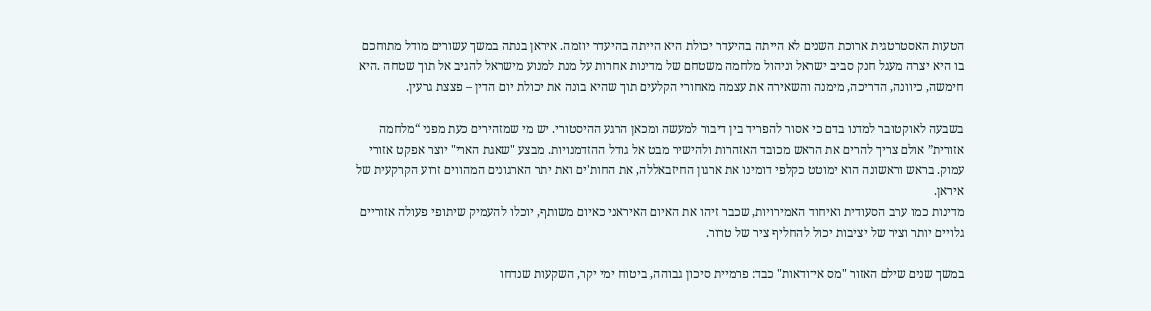הטעות האסטרטגית ארוכת השנים לא הייתה בהיעדר יכולת היא הייתה בהיעדר יוזמה. איראן בנתה במשך עשורים מודל מתוחכם בו היא יצרה מעגל חנק סביב ישראל וניהול מלחמה משטחם של מדינות אחרות על מנת למנוע מישראל להגיב אל תוך שטחה .היא חימשה, כיוונה, הדריכה, מימנה והשאירה את עצמה מאחורי הקלעים תוך שהיא בונה את יכולת יום הדין – פצצת גרעין.

בשבעה לאוקטובר למדנו בדם כי אסור להפריד בין דיבור למעשה ומכאן הרגע ההיסטורי. יש מי שמזהירים כעת מפני “מלחמה אזורית” אולם צריך להרים את הראש מכובד האזהרות ולהישיר מבט אל גודל ההזדמנויות. מבצע "שאגת הארי" יוצר אפקט אזורי עמוק. בראש וראשונה הוא ימוטט כקלפי דומינו את ארגון החיזבאללה, את החות'ים ואת יתר הארגונים המהווים זרוע הקרקעית של איראן.
מדינות כמו ערב הסעודית ואיחוד האמירויות, שכבר זיהו את האיום האיראני כאיום משותף, יוכלו להעמיק שיתופי פעולה אזוריים גלויים יותר וציר של יציבות יכול להחליף ציר של טרור.

במשך שנים שילם האזור "מס אי־ודאות" כבד: פרמיית סיכון גבוהה, ביטוח ימי יקר, השקעות שנדחו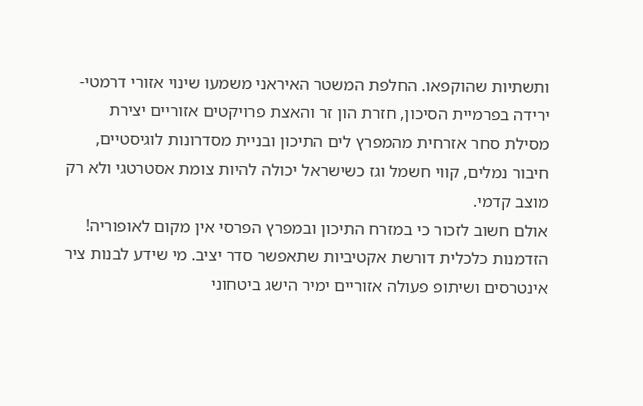ותשתיות שהוקפאו. החלפת המשטר האיראני משמעו שינוי אזורי דרמטי-ירידה בפרמיית הסיכון, חזרת הון זר והאצת פרויקטים אזוריים יצירת מסילת סחר אזרחית מהמפרץ לים התיכון ובניית מסדרונות לוגיסטיים, חיבור נמלים, קווי חשמל וגז כשישראל יכולה להיות צומת אסטרטגי ולא רק מוצב קדמי.
אולם חשוב לזכור כי במזרח התיכון ובמפרץ הפרסי אין מקום לאופוריה! הזדמנות כלכלית דורשת אקטיביות שתאפשר סדר יציב. מי שידע לבנות ציר אינטרסים ושיתופ פעולה אזוריים ימיר הישג ביטחוני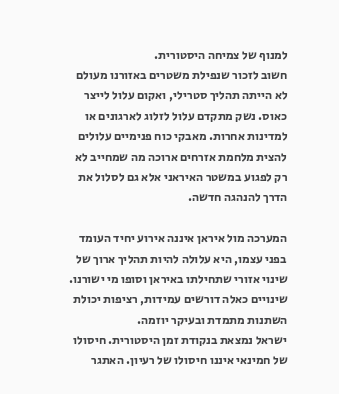למנוף של צמיחה היסטורית.
חשוב לזכור שנפילת משטרים באזורנו מעולם לא הייתה תהליך סטרילי, ואקום עלול לייצר כאוס. נשק מתקדם עלול לזלוג לארגונים או למדינות אחרות. מאבקי כוח פנימיים עלולים להצית מלחמת אזרחים ארוכה מה שמחייב לא רק לפגוע במשטר האיראני אלא גם לסלול את הדרך להנהגה חדשה.

המערכה מול איראן איננה אירוע יחיד העומד בפני עצמו, היא עלולה להיות תהליך ארוך של שינוי אזורי שתחילתו באיראן וסופו מי ישורנו. שינויים כאלה דורשים עמידות, רציפות יכולת השתנות מתמדת ובעיקר יוזמה.
ישראל נמצאת בנקודת זמן היסטורית. חיסולו של חמינאי איננו חיסולו של רעיון. האתגר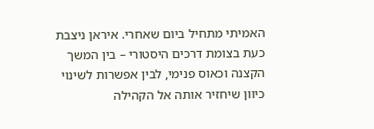האמיתי מתחיל ביום שאחרי. איראן ניצבת כעת בצומת דרכים היסטורי – בין המשך הקצנה וכאוס פנימי, לבין אפשרות לשינוי כיוון שיחזיר אותה אל הקהילה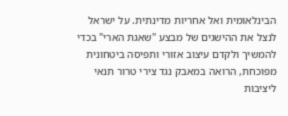הבינלאומית ואל אחריות מדינתית. על ישראל לנצל את ההישגים של מבצע "שאגת הארי" בכדי להמשיך ולקדם עיצוב אזורי ותפיסה ביטחונית מפוכחת, הרואה במאבק נגד צירי טרור תנאי ליציבות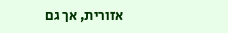אזורית, אך גם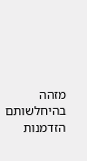מזהה בהיחלשותם הזדמנות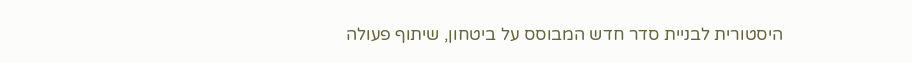היסטורית לבניית סדר חדש המבוסס על ביטחון, שיתוף פעולה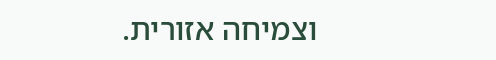וצמיחה אזורית.